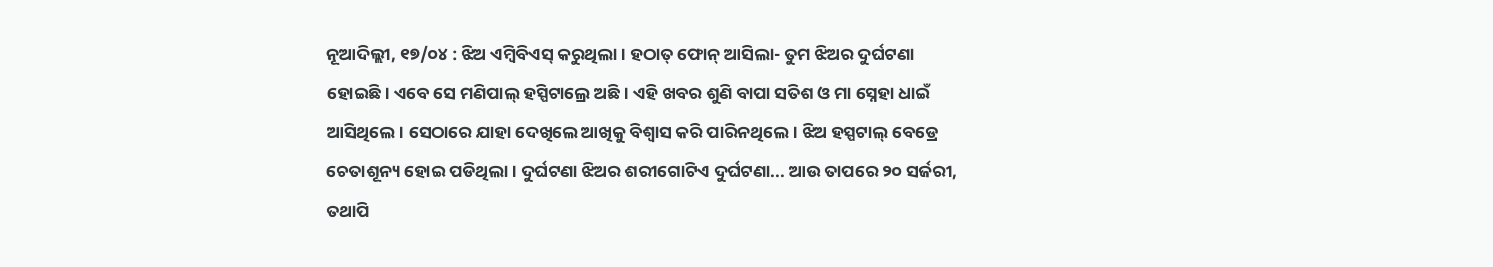ନୂଆଦିଲ୍ଲୀ, ୧୭/୦୪ : ଝିଅ ଏମ୍ବିବିଏସ୍ କରୁଥିଲା। ହଠାତ୍ ଫୋନ୍ ଆସିଲା- ତୁମ ଝିଅର ଦୁର୍ଘଟଣା ହୋଇଛି। ଏବେ ସେ ମଣିପାଲ୍ ହସ୍ପିଟାଲ୍ରେ ଅଛି। ଏହି ଖବର ଶୁଣି ବାପା ସତିଶ ଓ ମା ସ୍ନେହା ଧାଇଁ ଆସିଥିଲେ। ସେଠାରେ ଯାହା ଦେଖିଲେ ଆଖିକୁ ବିଶ୍ଵାସ କରି ପାରିନଥିଲେ। ଝିଅ ହସ୍ପଟାଲ୍ ବେଡ୍ରେ ଚେତାଶୂନ୍ୟ ହୋଇ ପଡିଥିଲା। ଦୁର୍ଘଟଣା ଝିଅର ଶରୀଗୋଟିଏ ଦୁର୍ଘଟଣା... ଆଉ ତାପରେ ୨୦ ସର୍ଜରୀ, ତଥାପି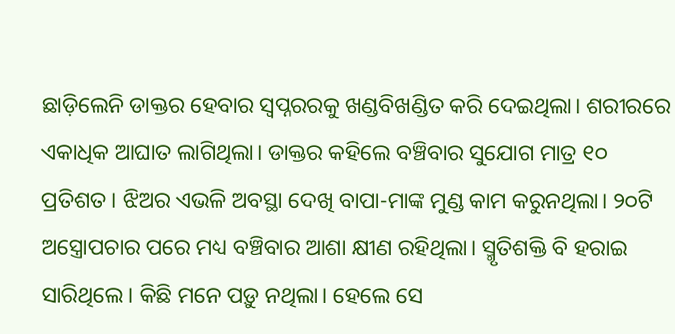ଛାଡ଼ିଲେନି ଡାକ୍ତର ହେବାର ସ୍ଵପ୍ନରରକୁ ଖଣ୍ଡବିଖଣ୍ଡିତ କରି ଦେଇଥିଲା। ଶରୀରରେ ଏକାଧିକ ଆଘାତ ଲାଗିଥିଲା। ଡାକ୍ତର କହିଲେ ବଞ୍ଚିବାର ସୁଯୋଗ ମାତ୍ର ୧୦ ପ୍ରତିଶତ। ଝିଅର ଏଭଳି ଅବସ୍ଥା ଦେଖି ବାପା-ମାଙ୍କ ମୁଣ୍ଡ କାମ କରୁନଥିଲା। ୨୦ଟି ଅସ୍ତ୍ରୋପଚାର ପରେ ମଧ୍ୟ ବଞ୍ଚିବାର ଆଶା କ୍ଷୀଣ ରହିଥିଲା। ସ୍ମୃତିଶକ୍ତି ବି ହରାଇ ସାରିଥିଲେ। କିଛି ମନେ ପଡ଼ୁ ନଥିଲା। ହେଲେ ସେ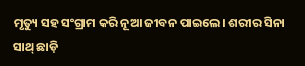ମୃତ୍ୟୁ ସହ ସଂଗ୍ରାମ କରି ନୂଆ ଜୀବନ ପାଇଲେ। ଶରୀର ସିନା ସାଥ୍ ଛାଡ଼ି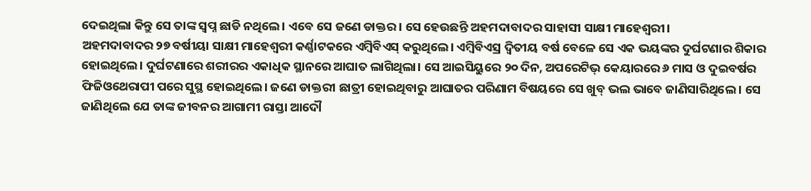ଦେଇଥିଲା କିନ୍ତୁ ସେ ତାଙ୍କ ସ୍ଵପ୍ନ ଛାଡି ନଥିଲେ। ଏବେ ସେ ଜଣେ ଡାକ୍ତର। ସେ ହେଉଛନ୍ତି ଅହମଦାବାଦର ସାହାସୀ ସାକ୍ଷୀ ମାହେଶ୍ଵରୀ।
ଅହମଦାବାଦର ୨୭ ବର୍ଷୀୟା ସାକ୍ଷୀ ମାହେଶ୍ଵରୀ କର୍ଣ୍ଣାଟକରେ ଏମ୍ବିବିଏସ୍ କରୁଥିଲେ। ଏମ୍ବିବିଏସ୍ର ଦ୍ୱିତୀୟ ବର୍ଷ ବେଳେ ସେ ଏକ ଭୟଙ୍କର ଦୁର୍ଘଟଣାର ଶିକାର ହୋଇଥିଲେ। ଦୁର୍ଘଟଣାରେ ଶରୀରର ଏକାଧିକ ସ୍ଥାନରେ ଆଘାତ ଲାଗିଥିଲା। ସେ ଆଇସିୟୁରେ ୨୦ ଦିନ, ଅପରେଟିଭ୍ କେୟାରରେ ୬ ମାସ ଓ ଦୁଇବର୍ଷର ଫିଜିଓଥେରାପୀ ପରେ ସୁସ୍ଥ ହୋଇଥିଲେ। ଜଣେ ଡାକ୍ତରୀ ଛାତ୍ରୀ ହୋଇଥିବାରୁ ଆଘାତର ପରିଣାମ ବିଷୟରେ ସେ ଖୁବ୍ ଭଲ ଭାବେ ଜାଣିସାରିଥିଲେ । ସେ ଜାଣିଥିଲେ ଯେ ତାଙ୍କ ଜୀବନର ଆଗାମୀ ରାସ୍ତା ଆଦୌ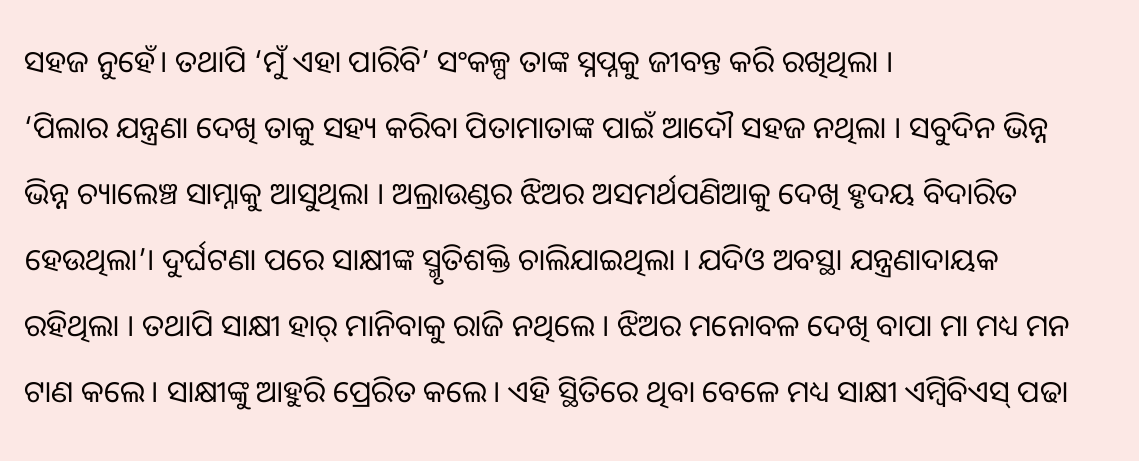ସହଜ ନୁହେଁ। ତଥାପି ‘ମୁଁ ଏହା ପାରିବି’ ସଂକଳ୍ପ ତାଙ୍କ ସ୍ନପ୍ନକୁ ଜୀବନ୍ତ କରି ରଖିଥିଲା ।
‘ପିଲାର ଯନ୍ତ୍ରଣା ଦେଖି ତାକୁ ସହ୍ୟ କରିବା ପିତାମାତାଙ୍କ ପାଇଁ ଆଦୌ ସହଜ ନଥିଲା । ସବୁଦିନ ଭିନ୍ନ ଭିନ୍ନ ଚ୍ୟାଲେଞ୍ଚ ସାମ୍ନାକୁ ଆସୁଥିଲା । ଅଲ୍ରାଉଣ୍ଡର ଝିଅର ଅସମର୍ଥପଣିଆକୁ ଦେଖି ହୃଦୟ ବିଦାରିତ ହେଉଥିଲା’। ଦୁର୍ଘଟଣା ପରେ ସାକ୍ଷୀଙ୍କ ସ୍ମୃତିଶକ୍ତି ଚାଲିଯାଇଥିଲା । ଯଦିଓ ଅବସ୍ଥା ଯନ୍ତ୍ରଣାଦାୟକ ରହିଥିଲା । ତଥାପି ସାକ୍ଷୀ ହାର୍ ମାନିବାକୁ ରାଜି ନଥିଲେ । ଝିଅର ମନୋବଳ ଦେଖି ବାପା ମା ମଧ୍ୟ ମନ ଟାଣ କଲେ। ସାକ୍ଷୀଙ୍କୁ ଆହୁରି ପ୍ରେରିତ କଲେ। ଏହି ସ୍ଥିତିରେ ଥିବା ବେଳେ ମଧ୍ୟ ସାକ୍ଷୀ ଏମ୍ବିବିଏସ୍ ପଢା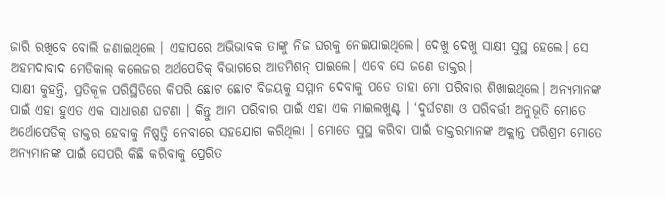ଜାରି ରଖିବେ ବୋଲି ଜଣାଇଥିଲେ । ଏହାପରେ ଅଭିଭାବକ ତାଙ୍କୁ ନିଜ ଘରକୁ ନେଇଯାଇଥିଲେ। ଦେଖୁ ଦେଖୁ ସାକ୍ଷୀ ସୁସ୍ଥ ହେଲେ। ସେ ଅହମଦାବାଦ ମେଡିକାଲ୍ କଲେଜର ଅର୍ଥପେଡିକ୍ ବିଭାଗରେ ଆଡମିଶନ୍ ପାଇଲେ। ଏବେ ସେ ଜଣେ ଡାକ୍ତର।
ସାକ୍ଷୀ କୁହନ୍ତି, ପ୍ରତିକୂଳ ପରିସ୍ଥିତିରେ କିପରି ଛୋଟ ଛୋଟ ବିଜୟକୁ ସମ୍ମାନ ଦେବାକୁ ପଡେ ତାହା ମୋ ପରିବାର ଶିଖାଇଥିଲେ। ଅନ୍ୟମାନଙ୍କ ପାଇଁ ଏହା ହୁଏତ ଏକ ସାଧାରଣ ଘଟଣା । କିନ୍ତୁ ଆମ ପରିବାର ପାଇଁ ଏହା ଏକ ମାଇଲଖୁଣ୍ଟ । ‘ଦୁର୍ଘଟଣା ଓ ପରିବର୍ତ୍ତୀ ଅନୁଭୂତି ମୋତେ ଅର୍ଥୋପେଡିକ୍ ଡାକ୍ତର ହେବାକୁ ନିଷ୍ପତ୍ତି ନେବାରେ ସହଯୋଗ କରିଥିଲା । ମୋତେ ସୁସ୍ଥ କରିବା ପାଇଁ ଡାକ୍ତରମାନଙ୍କ ଅକ୍ଲାନ୍ତ ପରିଶ୍ରମ ମୋତେ ଅନ୍ୟମାନଙ୍କ ପାଇଁ ସେପରି କିଛି କରିବାକୁ ପ୍ରେରିତ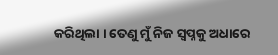କରିଥିଲା । ତେଣୁ ମୁଁ ନିଜ ସ୍ୱପ୍ନକୁ ଅଧାରେ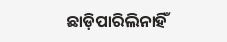ଛାଡ଼ିପାରିଲିନାହିଁ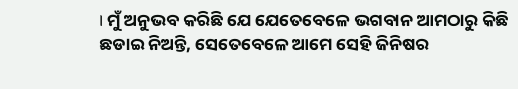। ମୁଁ ଅନୁଭବ କରିଛି ଯେ ଯେତେବେଳେ ଭଗବାନ ଆମଠାରୁ କିଛି ଛଡାଇ ନିଅନ୍ତି, ସେତେବେଳେ ଆମେ ସେହି ଜିନିଷର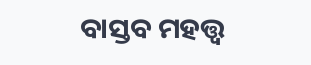ବାସ୍ତବ ମହତ୍ତ୍ୱ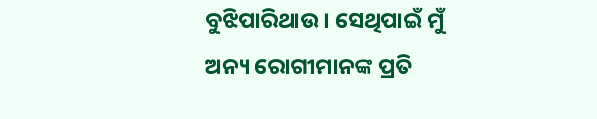ବୁଝିପାରିଥାଉ । ସେଥିପାଇଁ ମୁଁ ଅନ୍ୟ ରୋଗୀମାନଙ୍କ ପ୍ରତି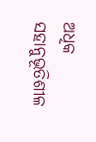ଅଧିକ ସହାନୁଭୂତିଶୀଳ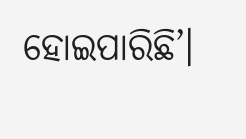ହୋଇପାରିଛି’।